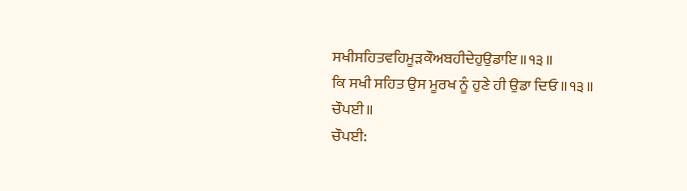ਸਖੀਸਹਿਤਵਹਿਮੂੜਕੌਅਬਹੀਦੇਹੁਉਡਾਇ॥੧੩॥
ਕਿ ਸਖੀ ਸਹਿਤ ਉਸ ਮੂਰਖ ਨੂੰ ਹੁਣੇ ਹੀ ਉਡਾ ਦਿਓ ॥੧੩॥
ਚੌਪਈ॥
ਚੌਪਈ: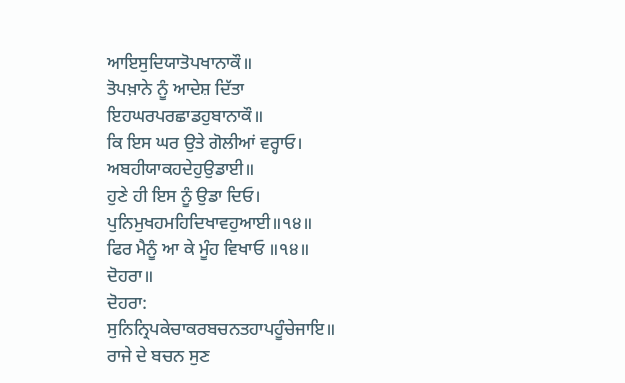ਆਇਸੁਦਿਯਾਤੋਪਖਾਨਾਕੌ॥
ਤੋਪਖ਼ਾਨੇ ਨੂੰ ਆਦੇਸ਼ ਦਿੱਤਾ
ਇਹਘਰਪਰਛਾਡਹੁਬਾਨਾਕੌ॥
ਕਿ ਇਸ ਘਰ ਉਤੇ ਗੋਲੀਆਂ ਵਰ੍ਹਾਓ।
ਅਬਹੀਯਾਕਹਦੇਹੁਉਡਾਈ॥
ਹੁਣੇ ਹੀ ਇਸ ਨੂੰ ਉਡਾ ਦਿਓ।
ਪੁਨਿਮੁਖਹਮਹਿਦਿਖਾਵਹੁਆਈ॥੧੪॥
ਫਿਰ ਮੈਨੂੰ ਆ ਕੇ ਮੂੰਹ ਵਿਖਾਓ ॥੧੪॥
ਦੋਹਰਾ॥
ਦੋਹਰਾ:
ਸੁਨਿਨ੍ਰਿਪਕੇਚਾਕਰਬਚਨਤਹਾਪਹੂੰਚੇਜਾਇ॥
ਰਾਜੇ ਦੇ ਬਚਨ ਸੁਣ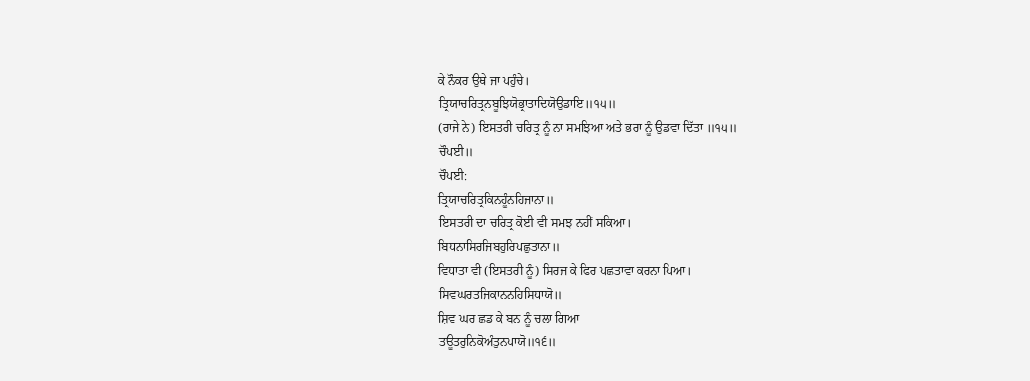ਕੇ ਨੌਕਰ ਉਥੇ ਜਾ ਪਹੁੰਚੇ।
ਤ੍ਰਿਯਾਚਰਿਤ੍ਰਨਬੂਝਿਯੋਭ੍ਰਾਤਾਦਿਯੋਉਡਾਇ॥੧੫॥
(ਰਾਜੇ ਨੇ) ਇਸਤਰੀ ਚਰਿਤ੍ਰ ਨੂੰ ਨਾ ਸਮਝਿਆ ਅਤੇ ਭਰਾ ਨੂੰ ਉਡਵਾ ਦਿੱਤਾ ॥੧੫॥
ਚੌਪਈ॥
ਚੌਪਈ:
ਤ੍ਰਿਯਾਚਰਿਤ੍ਰਕਿਨਹੂੰਨਹਿਜਾਨਾ॥
ਇਸਤਰੀ ਦਾ ਚਰਿਤ੍ਰ ਕੋਈ ਵੀ ਸਮਝ ਨਹੀਂ ਸਕਿਆ।
ਬਿਧਨਾਸਿਰਜਿਬਹੁਰਿਪਛੁਤਾਨਾ॥
ਵਿਧਾਤਾ ਵੀ (ਇਸਤਰੀ ਨੂੰ) ਸਿਰਜ ਕੇ ਫਿਰ ਪਛਤਾਵਾ ਕਰਨਾ ਪਿਆ।
ਸਿਵਘਰਤਜਿਕਾਨਨਹਿਸਿਧਾਯੋ॥
ਸ਼ਿਵ ਘਰ ਛਡ ਕੇ ਬਨ ਨੂੰ ਚਲਾ ਗਿਆ
ਤਊਤਰੁਨਿਕੋਅੰਤੁਨਪਾਯੋ॥੧੬॥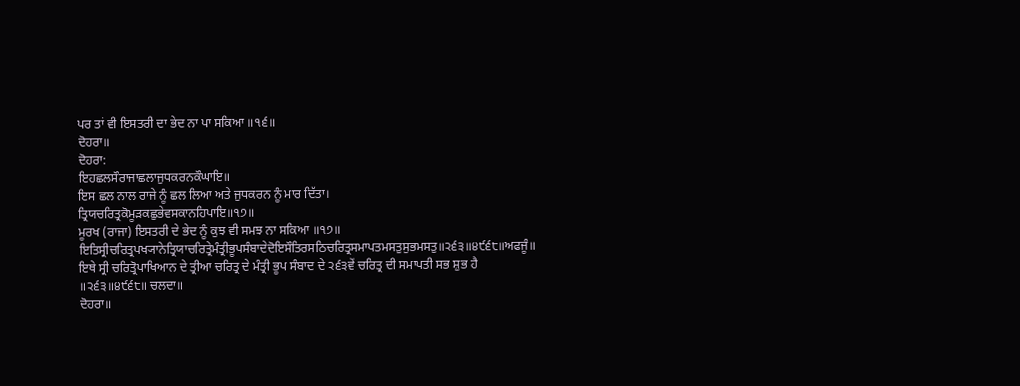ਪਰ ਤਾਂ ਵੀ ਇਸਤਰੀ ਦਾ ਭੇਦ ਨਾ ਪਾ ਸਕਿਆ ॥੧੬॥
ਦੋਹਰਾ॥
ਦੋਹਰਾ:
ਇਹਛਲਸੌਰਾਜਾਛਲਾਜੁਧਕਰਨਕੌਘਾਇ॥
ਇਸ ਛਲ ਨਾਲ ਰਾਜੇ ਨੂੰ ਛਲ ਲਿਆ ਅਤੇ ਜੁਧਕਰਨ ਨੂੰ ਮਾਰ ਦਿੱਤਾ।
ਤ੍ਰਿਯਚਰਿਤ੍ਰਕੋਮੂੜਕਛੁਭੇਵਸਕਾਨਹਿਪਾਇ॥੧੭॥
ਮੂਰਖ (ਰਾਜਾ) ਇਸਤਰੀ ਦੇ ਭੇਦ ਨੂੰ ਕੁਝ ਵੀ ਸਮਝ ਨਾ ਸਕਿਆ ॥੧੭॥
ਇਤਿਸ੍ਰੀਚਰਿਤ੍ਰਪਖ੍ਯਾਨੇਤ੍ਰਿਯਾਚਰਿਤ੍ਰੇਮੰਤ੍ਰੀਭੂਪਸੰਬਾਦੇਦੋਇਸੌਤਿਰਸਠਿਚਰਿਤ੍ਰਸਮਾਪਤਮਸਤੁਸੁਭਮਸਤੁ॥੨੬੩॥੪੯੬੮॥ਅਫਜੂੰ॥
ਇਥੇ ਸ੍ਰੀ ਚਰਿਤ੍ਰੋਪਾਖਿਆਨ ਦੇ ਤ੍ਰੀਆ ਚਰਿਤ੍ਰ ਦੇ ਮੰਤ੍ਰੀ ਭੂਪ ਸੰਬਾਦ ਦੇ ੨੬੩ਵੇਂ ਚਰਿਤ੍ਰ ਦੀ ਸਮਾਪਤੀ ਸਭ ਸ਼ੁਭ ਹੈ ॥੨੬੩॥੪੯੬੮॥ ਚਲਦਾ॥
ਦੋਹਰਾ॥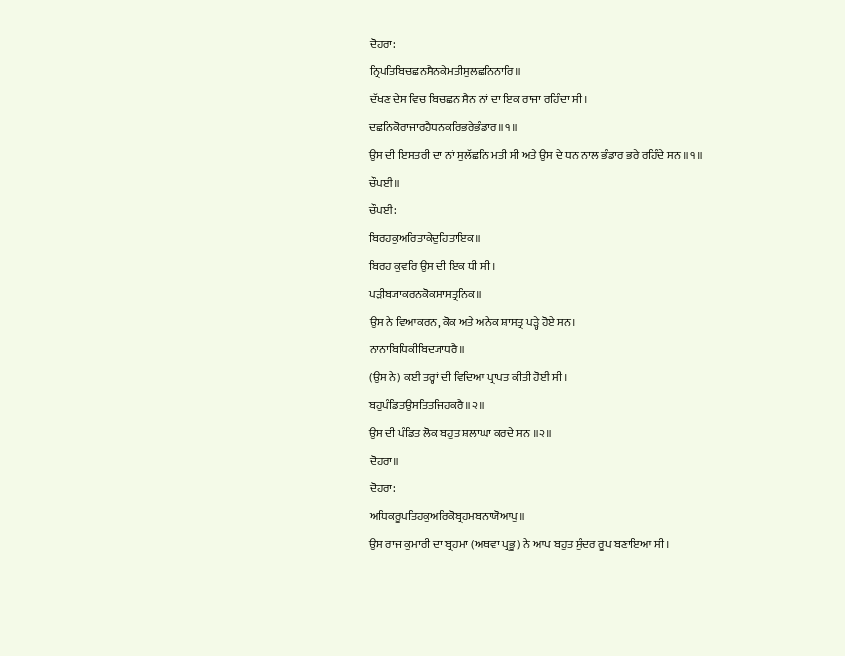ਦੋਹਰਾ:
ਨ੍ਰਿਪਤਿਬਿਚਛਨਸੈਨਕੇਮਤੀਸੁਲਛਨਿਨਾਰਿ॥
ਦੱਖਣ ਦੇਸ ਵਿਚ ਬਿਚਛਨ ਸੈਨ ਨਾਂ ਦਾ ਇਕ ਰਾਜਾ ਰਹਿੰਦਾ ਸੀ।
ਦਛਨਿਕੋਰਾਜਾਰਹੈਧਨਕਰਿਭਰੇਭੰਡਾਰ॥੧॥
ਉਸ ਦੀ ਇਸਤਰੀ ਦਾ ਨਾਂ ਸੁਲੱਛਨਿ ਮਤੀ ਸੀ ਅਤੇ ਉਸ ਦੇ ਧਨ ਨਾਲ ਭੰਡਾਰ ਭਰੇ ਰਹਿੰਦੇ ਸਨ ॥੧॥
ਚੌਪਈ॥
ਚੌਪਈ:
ਬਿਰਹਕੁਅਰਿਤਾਕੇਦੁਹਿਤਾਇਕ॥
ਬਿਰਹ ਕੁਵਰਿ ਉਸ ਦੀ ਇਕ ਧੀ ਸੀ।
ਪੜੀਬ੍ਯਾਕਰਨਕੋਕਸਾਸਤ੍ਰਨਿਕ॥
ਉਸ ਨੇ ਵਿਆਕਰਨ, ਕੋਕ ਅਤੇ ਅਨੇਕ ਸ਼ਾਸਤ੍ਰ ਪੜ੍ਹੇ ਹੋਏ ਸਨ।
ਨਾਨਾਬਿਧਿਕੀਬਿਦ੍ਯਾਧਰੈ॥
(ਉਸ ਨੇ) ਕਈ ਤਰ੍ਹਾਂ ਦੀ ਵਿਦਿਆ ਪ੍ਰਾਪਤ ਕੀਤੀ ਹੋਈ ਸੀ।
ਬਹੁਪੰਡਿਤਉਸਤਿਤਜਿਹਕਰੈ॥੨॥
ਉਸ ਦੀ ਪੰਡਿਤ ਲੋਕ ਬਹੁਤ ਸ਼ਲਾਘਾ ਕਰਦੇ ਸਨ ॥੨॥
ਦੋਹਰਾ॥
ਦੋਹਰਾ:
ਅਧਿਕਰੂਪਤਿਹਕੁਅਰਿਕੋਬ੍ਰਹਮਬਨਾਯੋਆਪੁ॥
ਉਸ ਰਾਜ ਕੁਮਾਰੀ ਦਾ ਬ੍ਰਹਮਾ (ਅਥਵਾ ਪ੍ਰਭੂ) ਨੇ ਆਪ ਬਹੁਤ ਸੁੰਦਰ ਰੂਪ ਬਣਾਇਆ ਸੀ।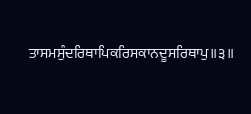ਤਾਸਮਸੁੰਦਰਿਥਾਪਿਕਰਿਸਕਾਨਦੂਸਰਿਥਾਪੁ॥੩॥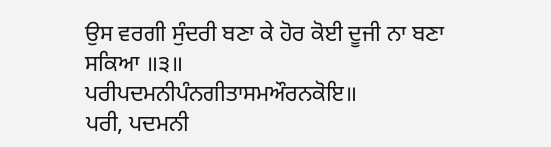ਉਸ ਵਰਗੀ ਸੁੰਦਰੀ ਬਣਾ ਕੇ ਹੋਰ ਕੋਈ ਦੂਜੀ ਨਾ ਬਣਾ ਸਕਿਆ ॥੩॥
ਪਰੀਪਦਮਨੀਪੰਨਗੀਤਾਸਮਔਰਨਕੋਇ॥
ਪਰੀ, ਪਦਮਨੀ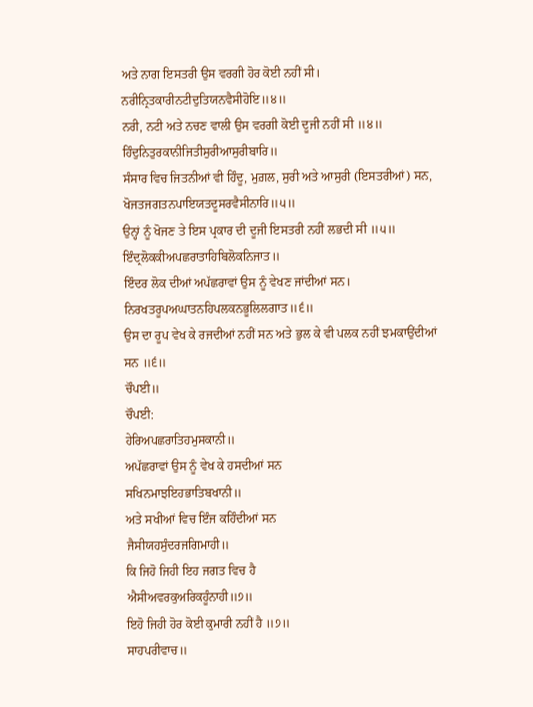ਅਤੇ ਨਾਗ ਇਸਤਰੀ ਉਸ ਵਰਗੀ ਹੋਰ ਕੋਈ ਨਹੀਂ ਸੀ।
ਨਰੀਨ੍ਰਿਤਕਾਰੀਨਟੀਦੁਤਿਯਨਵੈਸੀਹੋਇ॥੪॥
ਨਰੀ, ਨਟੀ ਅਤੇ ਨਚਣ ਵਾਲੀ ਉਸ ਵਰਗੀ ਕੋਈ ਦੂਜੀ ਨਹੀਂ ਸੀ ॥੪॥
ਹਿੰਦੁਨਿਤੁਰਕਾਨੀਜਿਤੀਸੁਰੀਆਸੁਰੀਬਾਰਿ॥
ਸੰਸਾਰ ਵਿਚ ਜਿਤਨੀਆਂ ਵੀ ਹਿੰਦੂ, ਮੁਗ਼ਲ, ਸੁਰੀ ਅਤੇ ਆਸੁਰੀ (ਇਸਤਰੀਆਂ) ਸਨ,
ਖੋਜਤਜਗਤਨਪਾਇਯਤਦੂਸਰਵੈਸੀਨਾਰਿ॥੫॥
ਉਨ੍ਹਾਂ ਨੂੰ ਖੋਜਣ ਤੇ ਇਸ ਪ੍ਰਕਾਰ ਦੀ ਦੂਜੀ ਇਸਤਰੀ ਨਹੀਂ ਲਭਦੀ ਸੀ ॥੫॥
ਇੰਦ੍ਰਲੋਕਕੀਅਪਛਰਾਤਾਹਿਬਿਲੋਕਨਿਜਾਤ॥
ਇੰਦਰ ਲੋਕ ਦੀਆਂ ਅਪੱਛਰਾਵਾਂ ਉਸ ਨੂੰ ਵੇਖਣ ਜਾਂਦੀਆਂ ਸਨ।
ਨਿਰਖਤਰੂਪਅਘਾਤਨਹਿਪਲਕਨਭੂਲਿਲਗਾਤ॥੬॥
ਉਸ ਦਾ ਰੂਪ ਵੇਖ ਕੇ ਰਜਦੀਆਂ ਨਹੀਂ ਸਨ ਅਤੇ ਭੁਲ ਕੇ ਵੀ ਪਲਕ ਨਹੀਂ ਝਮਕਾਉਂਦੀਆਂ ਸਨ ॥੬॥
ਚੌਪਈ॥
ਚੌਪਈ:
ਹੇਰਿਅਪਛਰਾਤਿਹਮੁਸਕਾਨੀ॥
ਅਪੱਛਰਾਵਾਂ ਉਸ ਨੂੰ ਵੇਖ ਕੇ ਹਸਦੀਆਂ ਸਨ
ਸਖਿਨਮਾਝਇਹਭਾਤਿਬਖਾਨੀ॥
ਅਤੇ ਸਖੀਆਂ ਵਿਚ ਇੰਜ ਕਹਿੰਦੀਆਂ ਸਨ
ਜੈਸੀਯਹਸੁੰਦਰਜਗਿਮਾਹੀ॥
ਕਿ ਜਿਹੋ ਜਿਹੀ ਇਹ ਜਗਤ ਵਿਚ ਹੈ
ਐਸੀਅਵਰਕੁਅਰਿਕਹੂੰਨਾਹੀ॥੭॥
ਇਹੋ ਜਿਹੀ ਹੋਰ ਕੋਈ ਕੁਮਾਰੀ ਨਹੀਂ ਹੈ ॥੭॥
ਸਾਹਪਰੀਵਾਚ॥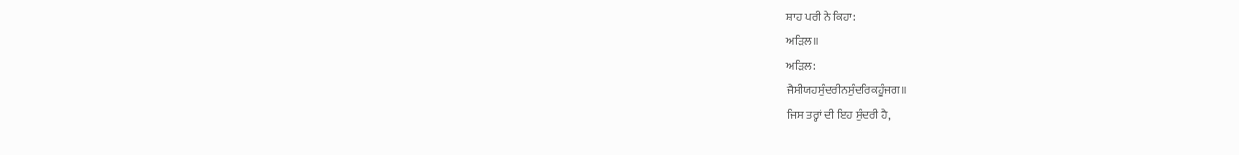ਸ਼ਾਹ ਪਰੀ ਨੇ ਕਿਹਾ:
ਅੜਿਲ॥
ਅੜਿਲ:
ਜੈਸੀਯਹਸੁੰਦਰੀਨਸੁੰਦਰਿਕਹੂੰਜਗ॥
ਜਿਸ ਤਰ੍ਹਾਂ ਦੀ ਇਹ ਸੁੰਦਰੀ ਹੈ,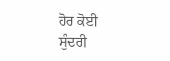ਹੋਰ ਕੋਈ ਸੁੰਦਰੀ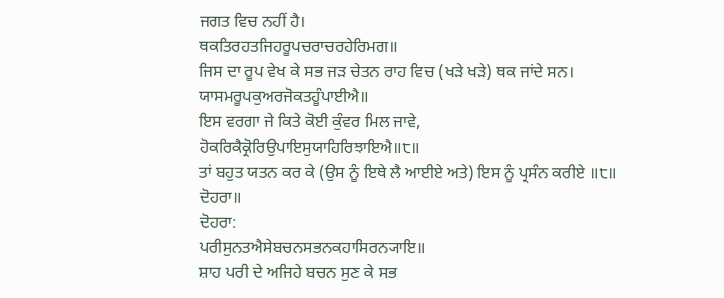ਜਗਤ ਵਿਚ ਨਹੀਂ ਹੈ।
ਥਕਤਿਰਹਤਜਿਹਰੂਪਚਰਾਚਰਹੇਰਿਮਗ॥
ਜਿਸ ਦਾ ਰੂਪ ਵੇਖ ਕੇ ਸਭ ਜੜ ਚੇਤਨ ਰਾਹ ਵਿਚ (ਖੜੇ ਖੜੇ) ਥਕ ਜਾਂਦੇ ਸਨ।
ਯਾਸਮਰੂਪਕੁਅਰਜੋਕਤਹੂੰਪਾਈਐ॥
ਇਸ ਵਰਗਾ ਜੇ ਕਿਤੇ ਕੋਈ ਕੁੰਵਰ ਮਿਲ ਜਾਵੇ,
ਹੋਕਰਿਕੈਕ੍ਰੋਰਿਉਪਾਇਸੁਯਾਹਿਰਿਝਾਇਐ॥੮॥
ਤਾਂ ਬਹੁਤ ਯਤਨ ਕਰ ਕੇ (ਉਸ ਨੂੰ ਇਥੇ ਲੈ ਆਈਏ ਅਤੇ) ਇਸ ਨੂੰ ਪ੍ਰਸੰਨ ਕਰੀਏ ॥੮॥
ਦੋਹਰਾ॥
ਦੋਹਰਾ:
ਪਰੀਸੁਨਤਐਸੇਬਚਨਸਭਨਕਹਾਸਿਰਨ੍ਯਾਇ॥
ਸ਼ਾਹ ਪਰੀ ਦੇ ਅਜਿਹੇ ਬਚਨ ਸੁਣ ਕੇ ਸਭ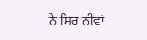ਨੇ ਸਿਰ ਨੀਵਾਂ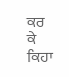ਕਰ ਕੇ ਕਿਹਾ